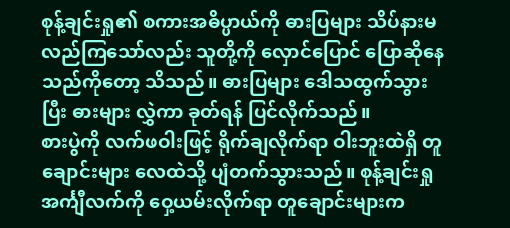စုန့်ချင်းရှု၏ စကားအဓိပ္ပာယ်ကို ဓားပြများ သိပ်နားမလည်ကြသော်လည်း သူတို့ကို လှောင်ပြောင် ပြောဆိုနေသည်ကိုတော့ သိသည်။ ဓားပြများ ဒေါသထွက်သွားပြီး ဓားများ လွှဲကာ ခုတ်ရန် ပြင်လိုက်သည်။
စားပွဲကို လက်ဖဝါးဖြင့် ရိုက်ချလိုက်ရာ ဝါးဘူးထဲရှိ တူချောင်းများ လေထဲသို့ ပျံတက်သွားသည်။ စုန့်ချင်းရှု အင်္ကျီလက်ကို ဝှေ့ယမ်းလိုက်ရာ တူချောင်းများက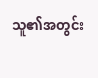သူ၏အတွင်း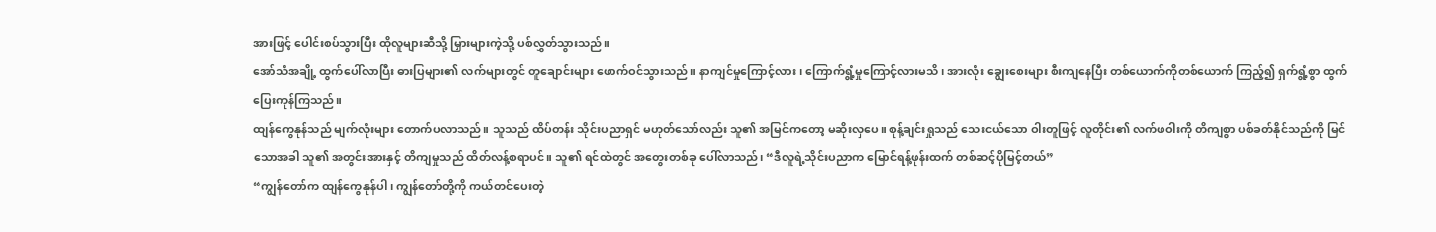အားဖြင့် ပေါင်းစပ်သွားပြီး ထိုလူများဆီသို့ မြှားများကဲ့သို့ ပစ်လွှတ်သွားသည်။
အော်သံအချို့ ထွက်ပေါ်လာပြီး ဓားပြများ၏ လက်များတွင် တူချောင်းများ ဖောက်ဝင်သွားသည်။ နာကျင်မှုကြောင့်လား၊ ကြောက်ရွံ့မှုကြောင့်လားမသိ၊ အားလုံး ချွေးစေးများ စီးကျနေပြီး တစ်ယောက်ကိုတစ်ယောက် ကြည့်၍ ရှက်ရွံ့စွာ ထွက်ပြေးကုန်ကြသည်။
ထျန်ကွေနုန်သည် မျက်လုံးများ တောက်ပလာသည်။ သူသည် ထိပ်တန်း သိုင်းပညာရှင် မဟုတ်သော်လည်း သူ၏ အမြင်ကတော့ မဆိုးလှပေ။ စုန့်ချင်းရှုသည် သေးငယ်သော ဝါးတူဖြင့် လူတိုင်း၏ လက်ဖဝါးကို တိကျစွာ ပစ်ခတ်နိုင်သည်ကို မြင်သောအခါ သူ၏ အတွင်းအားနှင့် တိကျမှုသည် ထိတ်လန့်စရာပင်။ သူ၏ ရင်ထဲတွင် အတွေးတစ်ခု ပေါ်လာသည်၊ “ဒီလူရဲ့သိုင်းပညာက မြောင်ရန့်ဖုန်းထက် တစ်ဆင့်ပိုမြင့်တယ်”
“ကျွန်တော်က ထျန်ကွေနုန်ပါ၊ ကျွန်တော်တို့ကို ကယ်တင်ပေးတဲ့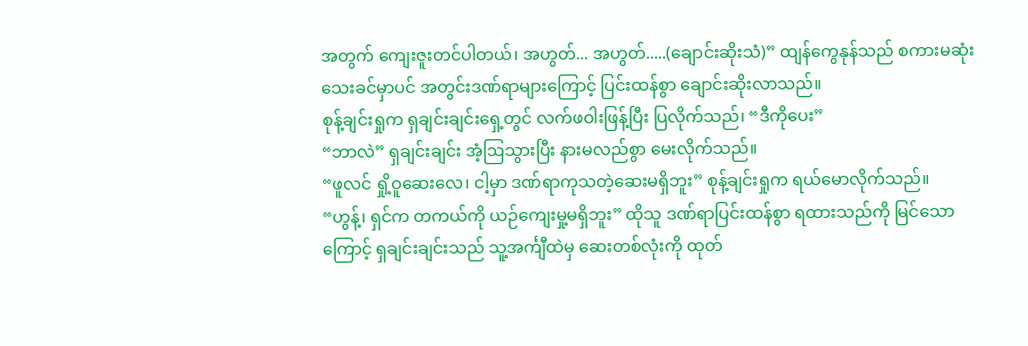အတွက် ကျေးဇူးတင်ပါတယ်၊ အဟွတ်... အဟွတ်.....(ချောင်းဆိုးသံ)” ထျန်ကွေနုန်သည် စကားမဆုံးသေးခင်မှာပင် အတွင်းဒဏ်ရာများကြောင့် ပြင်းထန်စွာ ချောင်းဆိုးလာသည်။
စုန့်ချင်းရှုက ရှချင်းချင်းရှေ့တွင် လက်ဖဝါးဖြန့်ပြီး ပြလိုက်သည်၊ “ဒီကိုပေး”
“ဘာလဲ” ရှချင်းချင်း အံ့ဩသွားပြီး နားမလည်စွာ မေးလိုက်သည်။
“ဖူလင် ရှို့ဝူဆေးလေ၊ ငါ့မှာ ဒဏ်ရာကုသတဲ့ဆေးမရှိဘူး” စုန့်ချင်းရှုက ရယ်မောလိုက်သည်။
“ဟွန့်၊ ရှင်က တကယ်ကို ယဉ်ကျေးမှု့မရှိဘူး” ထိုသူ ဒဏ်ရာပြင်းထန်စွာ ရထားသည်ကို မြင်သောကြောင့် ရှချင်းချင်းသည် သူ့အင်္ကျီထဲမှ ဆေးတစ်လုံးကို ထုတ်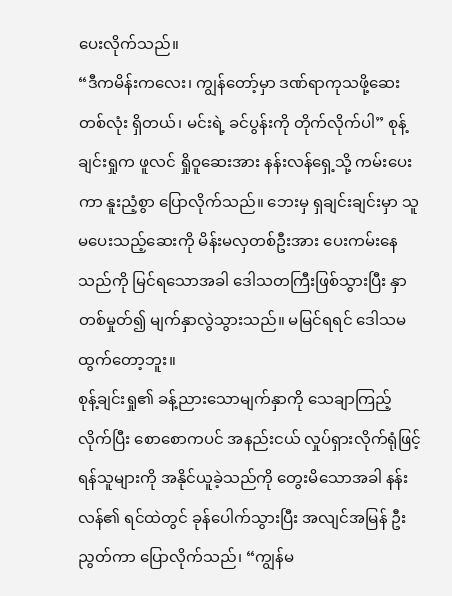ပေးလိုက်သည်။
“ဒီကမိန်းကလေး၊ ကျွန်တော့်မှာ ဒဏ်ရာကုသဖို့ဆေးတစ်လုံး ရှိတယ်၊ မင်းရဲ့ ခင်ပွန်းကို တိုက်လိုက်ပါ” စုန့်ချင်းရှုက ဖူလင် ရှိုဝူဆေးအား နန်းလန်ရှေ့သို့ ကမ်းပေးကာ နူးညံ့စွာ ပြောလိုက်သည်။ ဘေးမှ ရှချင်းချင်းမှာ သူမပေးသည့်ဆေးကို မိန်းမလှတစ်ဦးအား ပေးကမ်းနေသည်ကို မြင်ရသောအခါ ဒေါသတကြီးဖြစ်သွားပြီး နှာတစ်မှုတ်၍ မျက်နှာလွဲသွားသည်။ မမြင်ရရင် ဒေါသမထွက်တော့ဘူး။
စုန့်ချင်းရှု၏ ခန့်ညားသောမျက်နှာကို သေချာကြည့်လိုက်ပြီး စောစောကပင် အနည်းငယ် လှုပ်ရှားလိုက်ရုံဖြင့် ရန်သူများကို အနိုင်ယူခဲ့သည်ကို တွေးမိသောအခါ နန်းလန်၏ ရင်ထဲတွင် ခုန်ပေါက်သွားပြီး အလျင်အမြန် ဦးညွတ်ကာ ပြောလိုက်သည်၊ “ကျွန်မ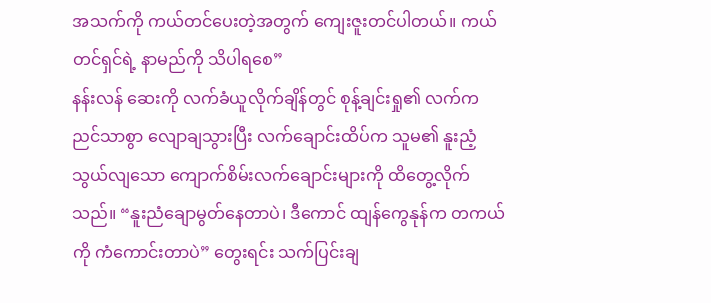အသက်ကို ကယ်တင်ပေးတဲ့အတွက် ကျေးဇူးတင်ပါတယ်။ ကယ်တင်ရှင်ရဲ့ နာမည်ကို သိပါရစေ”
နန်းလန် ဆေးကို လက်ခံယူလိုက်ချိန်တွင် စုန့်ချင်းရှု၏ လက်က ညင်သာစွာ လျောချသွားပြီး လက်ချောင်းထိပ်က သူမ၏ နူးညံ့သွယ်လျသော ကျောက်စိမ်းလက်ချောင်းများကို ထိတွေ့လိုက်သည်။ “နူးညံချောမွတ်နေတာပဲ၊ ဒီကောင် ထျန်ကွေနုန်က တကယ်ကို ကံကောင်းတာပဲ” တွေးရင်း သက်ပြင်းချ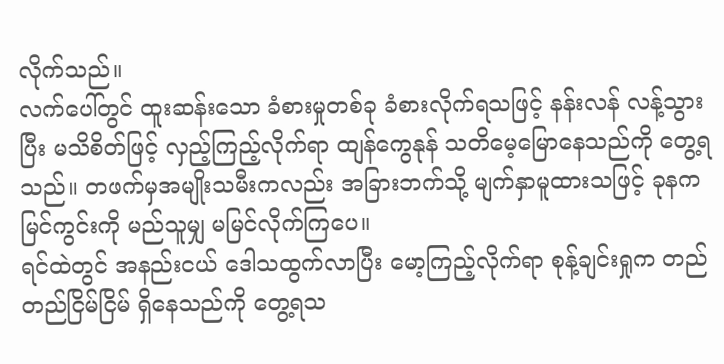လိုက်သည်။
လက်ပေါ်တွင် ထူးဆန်းသော ခံစားမှုတစ်ခု ခံစားလိုက်ရသဖြင့် နန်းလန် လန့်သွားပြီး မသိစိတ်ဖြင့် လှည့်ကြည့်လိုက်ရာ ထျန်ကွေနုန် သတိမေ့မြောနေသည်ကို တွေ့ရသည်။ တဖက်မှအမျိုးသမီးကလည်း အခြားဘက်သို့ မျက်နှာမူထားသဖြင့် ခုနက မြင်ကွင်းကို မည်သူမျှ မမြင်လိုက်ကြပေ။
ရင်ထဲတွင် အနည်းငယ် ဒေါသထွက်လာပြီး မော့ကြည့်လိုက်ရာ စုန့်ချင်းရှုက တည်တည်ငြိမ်ငြိမ် ရှိနေသည်ကို တွေ့ရသ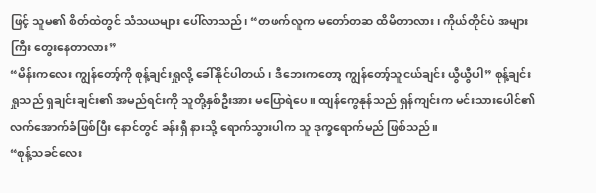ဖြင့် သူမ၏ စိတ်ထဲတွင် သံသယများ ပေါ်လာသည်၊ “တဖက်လူက မတော်တဆ ထိမိတာလား၊ ကိုယ်တိုင်ပဲ အများကြီး တွေးနေတာလား”
“မိန်းကလေး ကျွန်တော့်ကို စုန့်ချင်းရှုလို့ ခေါ်နိုင်ပါတယ်၊ ဒီဘေးကတော့ ကျွန်တော့်သူငယ်ချင်း ယွီယွီပါ” စုန့်ချင်းရှုသည် ရှချင်းချင်း၏ အမည်ရင်းကို သူတို့နှစ်ဦးအား မပြောရဲပေ။ ထျန်ကွေနုန်သည် ရှန်ကျင်းက မင်းသားပေါင်၏ လက်အောက်ခံဖြစ်ပြီး နောင်တွင် ခန်းရှီ နားသို့ ရောက်သွားပါက သူ ဒုက္ခရောက်မည် ဖြစ်သည်။
“စုန့်သခင်လေး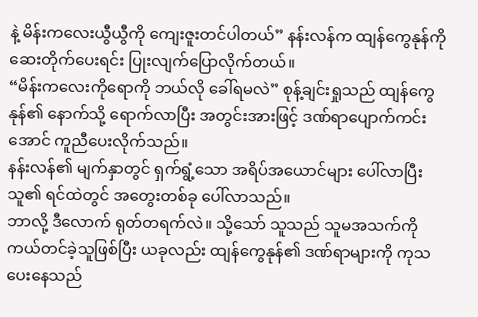နဲ့ မိန်းကလေးယွီယွီကို ကျေးဇူးတင်ပါတယ်” နန်းလန်က ထျန်ကွေနုန်ကို ဆေးတိုက်ပေးရင်း ပြုးလျက်ပြောလိုက်တယ်။
“မိန်းကလေးကိုရောကို ဘယ်လို ခေါ်ရမလဲ” စုန့်ချင်းရှုသည် ထျန်ကွေနုန်၏ နောက်သို့ ရောက်လာပြီး အတွင်းအားဖြင့် ဒဏ်ရာပျောက်ကင်းအောင် ကူညီပေးလိုက်သည်။
နန်းလန်၏ မျက်နှာတွင် ရှက်ရွံ့သော အရိပ်အယောင်များ ပေါ်လာပြီး သူ၏ ရင်ထဲတွင် အတွေးတစ်ခု ပေါ်လာသည်။
ဘာလို့ ဒီလောက် ရုတ်တရက်လဲ။ သို့သော် သူသည် သူမအသက်ကို ကယ်တင်ခဲ့သူဖြစ်ပြီး ယခုလည်း ထျန်ကွေနုန်၏ ဒဏ်ရာများကို ကုသပေးနေသည်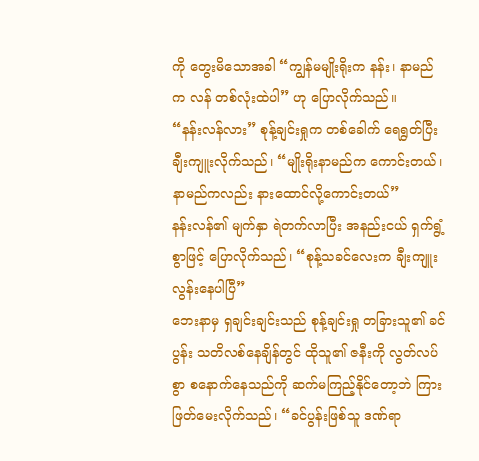ကို တွေးမိသောအခါ “ကျွန်မမျိုးရိုးက နန်း၊ နာမည်က လန် တစ်လုံးထဲပါ” ဟု ပြောလိုက်သည်။
“နန်းလန်လား” စုန့်ချင်းရှုက တစ်ခေါက် ရေရွတ်ပြီး ချီးကျူးလိုက်သည်၊ “မျိုးရိုးနာမည်က ကောင်းတယ်၊ နာမည်ကလည်း နားထောင်လို့ကောင်းတယ်”
နန်းလန်၏ မျက်နှာ ရဲတက်လာပြီး အနည်းငယ် ရှက်ရွံ့စွာဖြင့် ပြောလိုက်သည်၊ “စုန့်သခင်လေးက ချီးကျူးလွန်းနေပါပြီ”
ဘေးနာမှ ရှချင်းချင်းသည် စုန့်ချင်းရှု တခြားသူ၏ ခင်ပွန်း သတိလစ်နေချိန်တွင် ထိုသူ၏ ဇနီးကို လွတ်လပ်စွာ စနောက်နေသည်ကို ဆက်မကြည့်နိုင်တော့ဘဲ ကြားဖြတ်မေးလိုက်သည်၊ “ခင်ပွန်းဖြစ်သူ ဒဏ်ရာ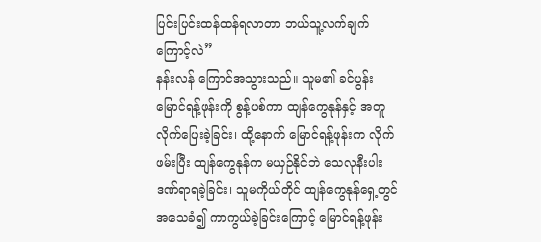ပြင်းပြင်းထန်ထန်ရလာတာ ဘယ်သူ့လက်ချက်ကြောင့်လဲ”
နန်းလန် ကြောင်အသွားသည်။ သူမ၏ ခင်ပွန်း မြောင်ရန့်ဖုန်းကို စွန့်ပစ်ကာ ထျန်ကွေနုန်နှင့် အတူလိုက်ပြေးခဲ့ခြင်း၊ ထို့နောက် မြောင်ရန့်ဖုန်းက လိုက်ဖမ်းပြီး ထျန်ကွေနုန်က မယှဉ်နိုင်ဘဲ သေလုနီးပါးဒဏ်ရာရခဲ့ခြင်း၊ သူမကိုယ်တိုင် ထျန်ကွေနုန်ရှေ့တွင် အသေခံ၍ ကာကွယ်ခဲ့ခြင်းကြောင့် မြောင်ရန့်ဖုန်း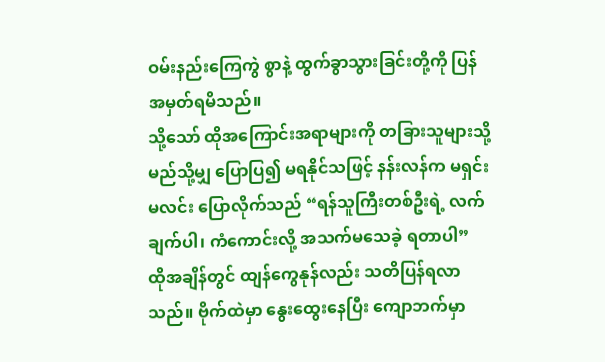ဝမ်းနည်းကြေကွဲ စွာနဲ့ ထွက်ခွာသွားခြင်းတို့ကို ပြန်အမှတ်ရမိသည်။
သို့သော် ထိုအကြောင်းအရာများကို တခြားသူများသို့ မည်သို့မျှ ပြောပြ၍ မရနိုင်သဖြင့် နန်းလန်က မရှင်းမလင်း ပြောလိုက်သည် “ရန်သူကြီးတစ်ဦးရဲ့ လက်ချက်ပါ၊ ကံကောင်းလို့ အသက်မသေခဲ့ ရတာပါ”
ထိုအချိန်တွင် ထျန်ကွေနုန်လည်း သတိပြန်ရလာသည်။ ဗိုက်ထဲမှာ နွေးထွေးနေပြီး ကျောဘက်မှာ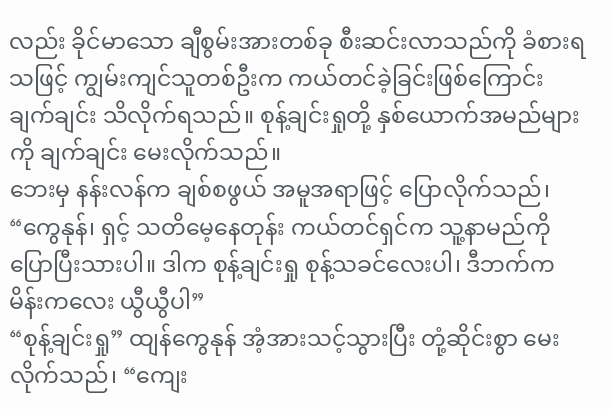လည်း ခိုင်မာသော ချီစွမ်းအားတစ်ခု စီးဆင်းလာသည်ကို ခံစားရသဖြင့် ကျွမ်းကျင်သူတစ်ဦးက ကယ်တင်ခဲ့ခြင်းဖြစ်ကြောင်း ချက်ချင်း သိလိုက်ရသည်။ စုန့်ချင်းရှုတို့ နှစ်ယောက်အမည်များကို ချက်ချင်း မေးလိုက်သည်။
ဘေးမှ နန်းလန်က ချစ်စဖွယ် အမူအရာဖြင့် ပြောလိုက်သည်၊ “ကွေနုန်၊ ရှင့် သတိမေ့နေတုန်း ကယ်တင်ရှင်က သူ့နာမည်ကို ပြောပြီးသားပါ။ ဒါက စုန့်ချင်းရှု စုန့်သခင်လေးပါ၊ ဒီဘက်က မိန်းကလေး ယွီယွီပါ”
“စုန့်ချင်းရှု” ထျန်ကွေနုန် အံ့အားသင့်သွားပြီး တုံ့ဆိုင်းစွာ မေးလိုက်သည်၊ “ကျေး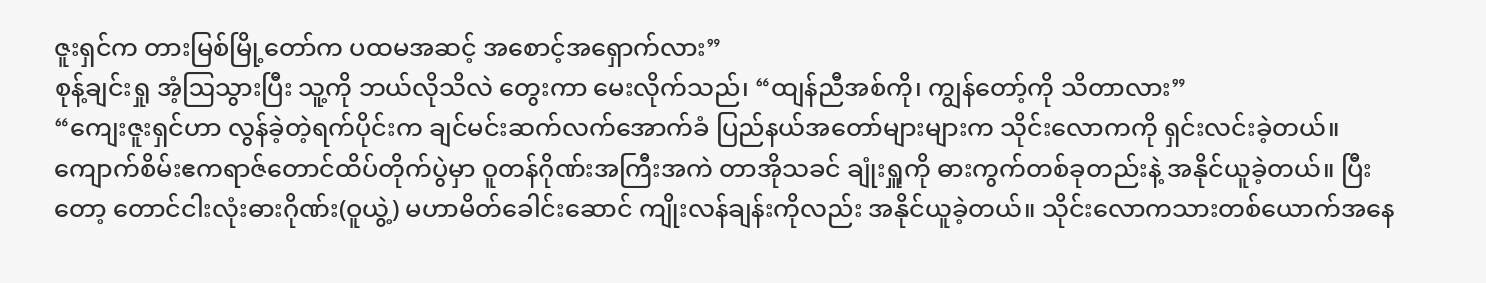ဇူးရှင်က တားမြစ်မြို့တော်က ပထမအဆင့် အစောင့်အရှောက်လား”
စုန့်ချင်းရှု အံ့ဩသွားပြီး သူ့ကို ဘယ်လိုသိလဲ တွေးကာ မေးလိုက်သည်၊ “ထျန်ညီအစ်ကို၊ ကျွန်တော့်ကို သိတာလား”
“ကျေးဇူးရှင်ဟာ လွန်ခဲ့တဲ့ရက်ပိုင်းက ချင်မင်းဆက်လက်အောက်ခံ ပြည်နယ်အတော်များများက သိုင်းလောကကို ရှင်းလင်းခဲ့တယ်။ ကျောက်စိမ်းဧကရာဇ်တောင်ထိပ်တိုက်ပွဲမှာ ဝူတန်ဂိုဏ်းအကြီးအကဲ တာအိုသခင် ချုံးရှူကို ဓားကွက်တစ်ခုတည်းနဲ့ အနိုင်ယူခဲ့တယ်။ ပြီးတော့ တောင်ငါးလုံးဓားဂိုဏ်း(ဝူယွဲ့) မဟာမိတ်ခေါင်းဆောင် ကျိုးလန်ချန်းကိုလည်း အနိုင်ယူခဲ့တယ်။ သိုင်းလောကသားတစ်ယောက်အနေ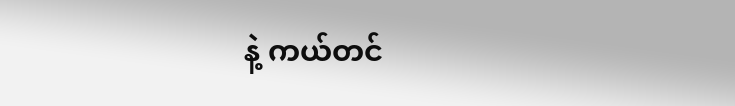နဲ့ ကယ်တင်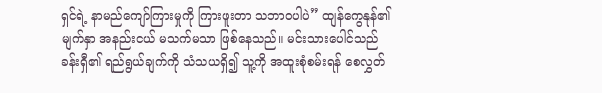ရှင်ရဲ့ နာမည်ကျော်ကြားမှုကို ကြားဖူးတာ သဘာဝပါပဲ” ထျန်ကွေနုန်၏ မျက်နှာ အနည်းငယ် မသက်မသာ ဖြစ်နေသည်။ မင်းသားပေါင်သည် ခန်းရှီ၏ ရည်ရွယ်ချက်ကို သံသယရှိ၍ သူ့ကို အထူးစုံစမ်းရန် စေလွှတ်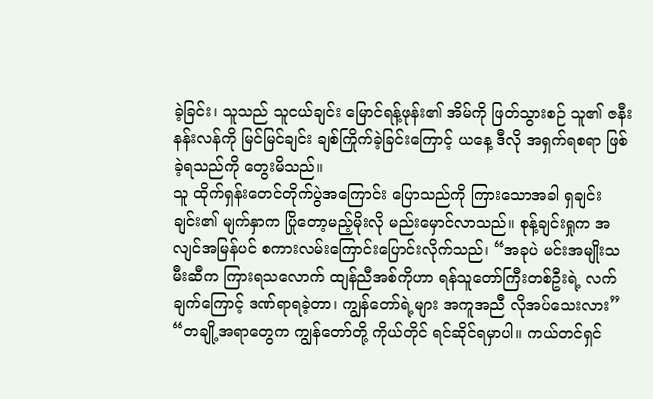ခဲ့ခြင်း၊ သူသည် သူငယ်ချင်း မြောင်ရန့်ဖုန်း၏ အိမ်ကို ဖြတ်သွားစဉ် သူ၏ ဇနီး နန်းလန်ကို မြင်မြင်ချင်း ချစ်ကြိုက်ခဲ့ခြင်းကြောင့် ယနေ့ ဒီလို အရှက်ရစရာ ဖြစ်ခဲ့ရသည်ကို တွေးမိသည်။
သူ ထိုက်ရှန်းတေင်တိုက်ပွဲအကြောင်း ပြောသည်ကို ကြားသောအခါ ရှချင်းချင်း၏ မျက်နှာက ပြိုတော့မည့်မိုးလို မည်းမှောင်လာသည်။ စုန့်ချင်းရှုက အလျင်အမြန်ပင် စကားလမ်းကြောင်းပြောင်းလိုက်သည်၊ “အခုပဲ မင်းအမျိုးသမီးဆီက ကြားရသလောက် ထျန်ညီအစ်ကိုဟာ ရန်သူတော်ကြီးတစ်ဦးရဲ့ လက်ချက်ကြောင့် ဒဏ်ရာရခဲ့တာ၊ ကျွန်တော်ရဲ့များ အကူအညီ လိုအပ်သေးလား”
“တချို့အရာတွေက ကျွန်တော်တို့ ကိုယ်တိုင် ရင်ဆိုင်ရမှာပါ။ ကယ်တင်ရှင်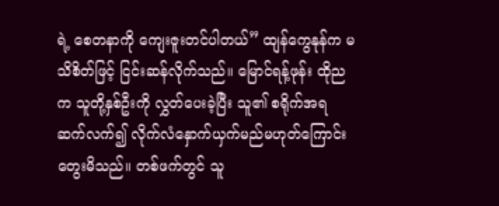ရဲ့ စေတနာကို ကျေးဇူးတင်ပါတယ်” ထျန်ကွေနုန်က မသိစိတ်ဖြင့် ငြင်းဆန်လိုက်သည်။ မြောင်ရန့်ဖုန်း ထိုညက သူတို့နှစ်ဦးကို လွှတ်ပေးခဲ့ပြီး သူ၏ စရိုက်အရ ဆက်လက်၍ လိုက်လံနှောက်ယှက်မည်မဟုတ်ကြောင်း တွေးမိသည်။ တစ်ဖက်တွင် သူ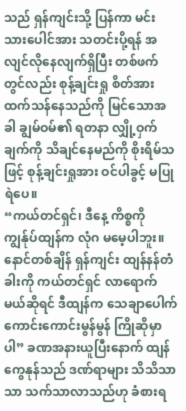သည် ရှန်ကျင်းသို့ ပြန်ကာ မင်းသားပေါင်အား သတင်းပို့ရန် အလျင်လိုနေလျက်ရှိပြီး တစ်ဖက်တွင်လည်း စုန့်ချင်းရှု စိတ်အားထက်သန်နေသည်ကို မြင်သောအခါ ချွမ်ဝမ်၏ ရတနာ လျှို့ဝှက်ချက်ကို သိချင်နေမည်ကို စိုးရိမ်သဖြင့် စုန့်ချင်းရှုအား ဝင်ပါခွင့် မပြုရဲပေ။
“ကယ်တင်ရှင်၊ ဒီနေ့ ကိစ္စကို ကျွန်ုပ်ထျန်က လုံဂ မမေ့ပါဘူး။ နောင်တစ်ချိန် ရှန်ကျင်း ထျန်နန်တံခါးကို ကယ်တင်ရှင် လာရောက်မယ်ဆိုရင် ဒီထျန်က သေချာပေါက် ကောင်းကောင်းမွန်မွန် ကြိုဆိုမှာပါ” ခဏအနားယူပြီးနောက် ထျန်ကွေနုန်သည် ဒဏ်ရာများ သိသိသာသာ သက်သာလာသည်ဟု ခံစားရ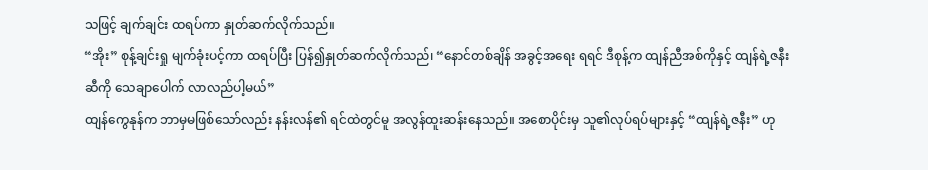သဖြင့် ချက်ချင်း ထရပ်ကာ နှုတ်ဆက်လိုက်သည်။
“အိုး” စုန့်ချင်းရှု မျက်ခုံးပင့်ကာ ထရပ်ပြီး ပြန်၍နှုတ်ဆက်လိုက်သည်၊ “နောင်တစ်ချိန် အခွင့်အရေး ရရင် ဒီစုန့်က ထျန်ညီအစ်ကိုနှင့် ထျန်ရဲ့ဇနီးဆီကို သေချာပေါက် လာလည်ပါ့မယ်”
ထျန်ကွေနုန်က ဘာမှမဖြစ်သော်လည်း နန်းလန်၏ ရင်ထဲတွင်မူ အလွန်ထူးဆန်းနေသည်။ အစောပိုင်းမှ သူ၏လုပ်ရပ်များနှင့် “ထျန်ရဲ့ဇနီး” ဟု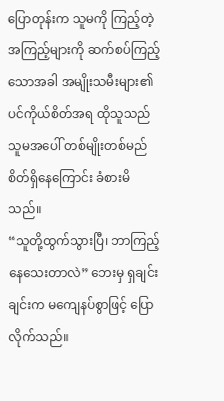ပြောတုန်းက သူမကို ကြည့်တဲ့ အကြည့်များကို ဆက်စပ်ကြည့်သောအခါ အမျိုးသမီးများ၏ ပင်ကိုယ်စိတ်အရ ထိုသူသည် သူမအပေါ် တစ်မျိုးတစ်မည် စိတ်ရှိနေကြောင်း ခံစားမိသည်။
“သူတို့ထွက်သွားပြီ၊ ဘာကြည့်နေသေးတာလဲ” ဘေးမှ ရှချင်းချင်းက မကျေနပ်စွာဖြင့် ပြောလိုက်သည်။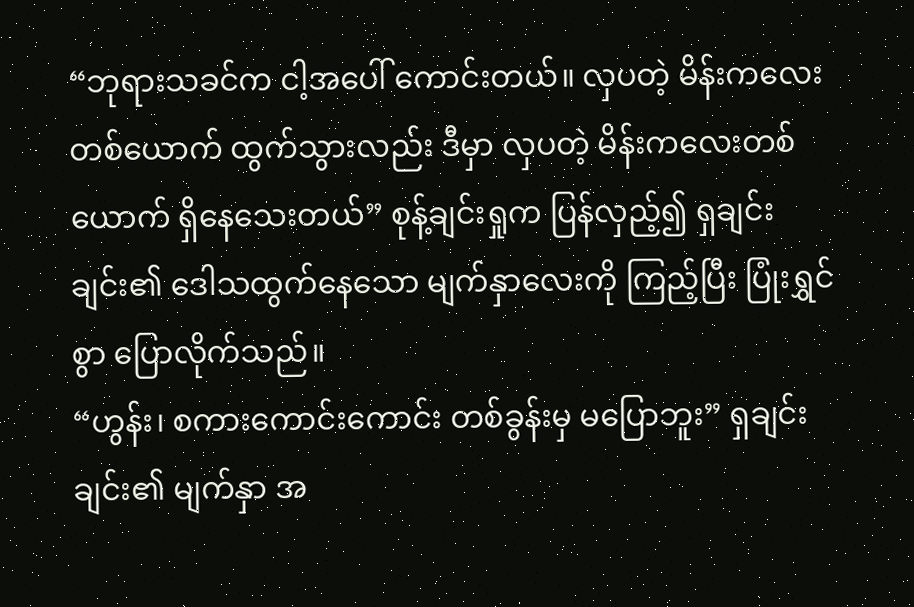“ဘုရားသခင်က ငါ့အပေါ် ကောင်းတယ်။ လှပတဲ့ မိန်းကလေးတစ်ယောက် ထွက်သွားလည်း ဒီမှာ လှပတဲ့ မိန်းကလေးတစ်ယောက် ရှိနေသေးတယ်” စုန့်ချင်းရှုက ပြန်လှည့်၍ ရှချင်းချင်း၏ ဒေါသထွက်နေသော မျက်နှာလေးကို ကြည့်ပြီး ပြုံးရွှင်စွာ ပြောလိုက်သည်။
“ဟွန်း၊ စကားကောင်းကောင်း တစ်ခွန်းမှ မပြောဘူး” ရှချင်းချင်း၏ မျက်နှာ အ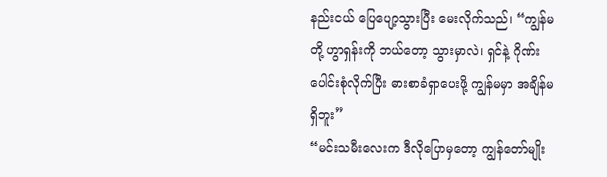နည်းငယ် ပြေပျော့သွားပြီး မေးလိုက်သည်၊ “ကျွန်မတို့ ဟွာရှန်းကို ဘယ်တော့ သွားမှာလဲ၊ ရှင်နဲ့ ဂိုဏ်းပေါင်းစုံလိုက်ပြီး ဓားစာခံရှာပေးဖို့ ကျွန်မမှာ အချိန်မရှိဘူး”
“မင်းသမီးလေးက ဒီလိုပြောမှတော့ ကျွန်တော်မျိုး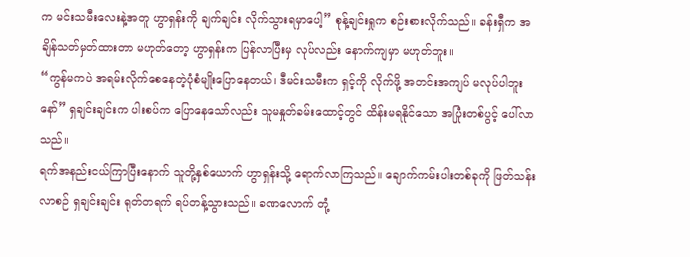က မင်းသမီးလေးနဲ့အတူ ဟွာရှန်းကို ချက်ချင်း လိုက်သွားရမှာပေါ့” စုန့်ချင်းရှုက စဉ်းစားလိုက်သည်။ ခန်းရှီက အချိန်သတ်မှတ်ထားတာ မဟုတ်တော့ ဟွာရှန်းက ပြန်လာပြီးမှ လုပ်လည်း နောက်ကျမှာ မဟုတ်ဘူး။
“ကွန်မကပဲ အရမ်းလိုက်စေနေတဲ့ပုံစံမျိုးပြောနေတယ်၊ ဒီမင်းသမီးက ရှင့်ကို လိုက်ဖို့ အတင်းအကျပ် မလုပ်ပါဘူးနော်” ရှချင်းချင်းက ပါးစပ်က ပြောနေသော်လည်း သူမနှုတ်ခမ်းထောင့်တွင် ထိန်းမရနိုင်သော အပြုံးတစ်ပွင့် ပေါ်လာသည်။
ရက်အနည်းငယ်ကြာပြီးနောက် သူတို့နှစ်ယောက် ဟွာရှန်းသို့ ရောက်လာကြသည်။ ချောက်ကမ်းပါးတစ်ခုကို ဖြတ်သန်းလာစဉ် ရှချင်းချင်း ရုတ်တရက် ရပ်တန့်သွားသည်။ ခဏလောက် တုံ့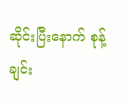ဆိုင်းပြီးနောက် စုန့်ချင်း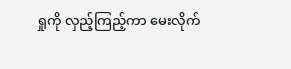ရှုကို လှည့်ကြည့်ကာ မေးလိုက်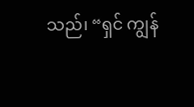သည်၊ “ရှင် ကျွန်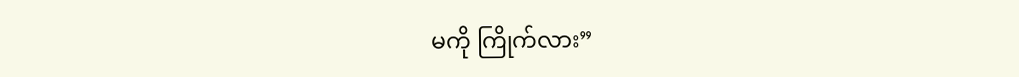မကို ကြိုက်လား”